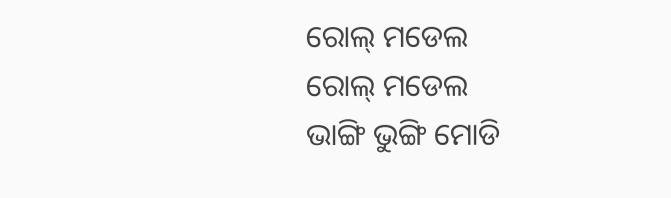ରୋଲ୍ ମଡେଲ
ରୋଲ୍ ମଡେଲ
ଭାଙ୍ଗି ଭୁଙ୍ଗି ମୋଡି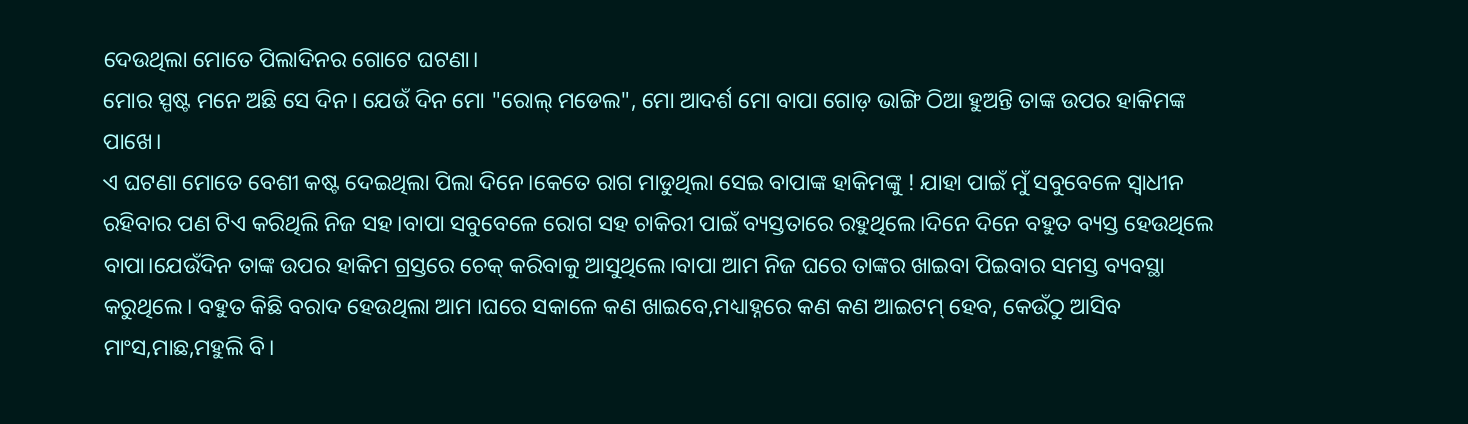ଦେଉଥିଲା ମୋତେ ପିଲାଦିନର ଗୋଟେ ଘଟଣା।
ମୋର ସ୍ପଷ୍ଟ ମନେ ଅଛି ସେ ଦିନ। ଯେଉଁ ଦିନ ମୋ "ରୋଲ୍ ମଡେଲ", ମୋ ଆଦର୍ଶ ମୋ ବାପା ଗୋଡ଼ ଭାଙ୍ଗି ଠିଆ ହୁଅନ୍ତି ତାଙ୍କ ଉପର ହାକିମଙ୍କ ପାଖେ।
ଏ ଘଟଣା ମୋତେ ବେଶୀ କଷ୍ଟ ଦେଇଥିଲା ପିଲା ଦିନେ।କେତେ ରାଗ ମାଡୁଥିଲା ସେଇ ବାପାଙ୍କ ହାକିମଙ୍କୁ ! ଯାହା ପାଇଁ ମୁଁ ସବୁବେଳେ ସ୍ୱାଧୀନ ରହିବାର ପଣ ଟିଏ କରିଥିଲି ନିଜ ସହ।ବାପା ସବୁବେଳେ ରୋଗ ସହ ଚାକିରୀ ପାଇଁ ବ୍ୟସ୍ତତାରେ ରହୁଥିଲେ।ଦିନେ ଦିନେ ବହୁତ ବ୍ୟସ୍ତ ହେଉଥିଲେ ବାପା।ଯେଉଁଦିନ ତାଙ୍କ ଉପର ହାକିମ ଗ୍ରସ୍ତରେ ଚେକ୍ କରିବାକୁ ଆସୁଥିଲେ।ବାପା ଆମ ନିଜ ଘରେ ତାଙ୍କର ଖାଇବା ପିଇବାର ସମସ୍ତ ବ୍ୟବସ୍ଥା କରୁଥିଲେ। ବହୁତ କିଛି ବରାଦ ହେଉଥିଲା ଆମ ।ଘରେ ସକାଳେ କଣ ଖାଇବେ,ମଧ୍ୟାହ୍ନରେ କଣ କଣ ଆଇଟମ୍ ହେବ, କେଉଁଠୁ ଆସିବ ମାଂସ,ମାଛ,ମହୁଲି ବି।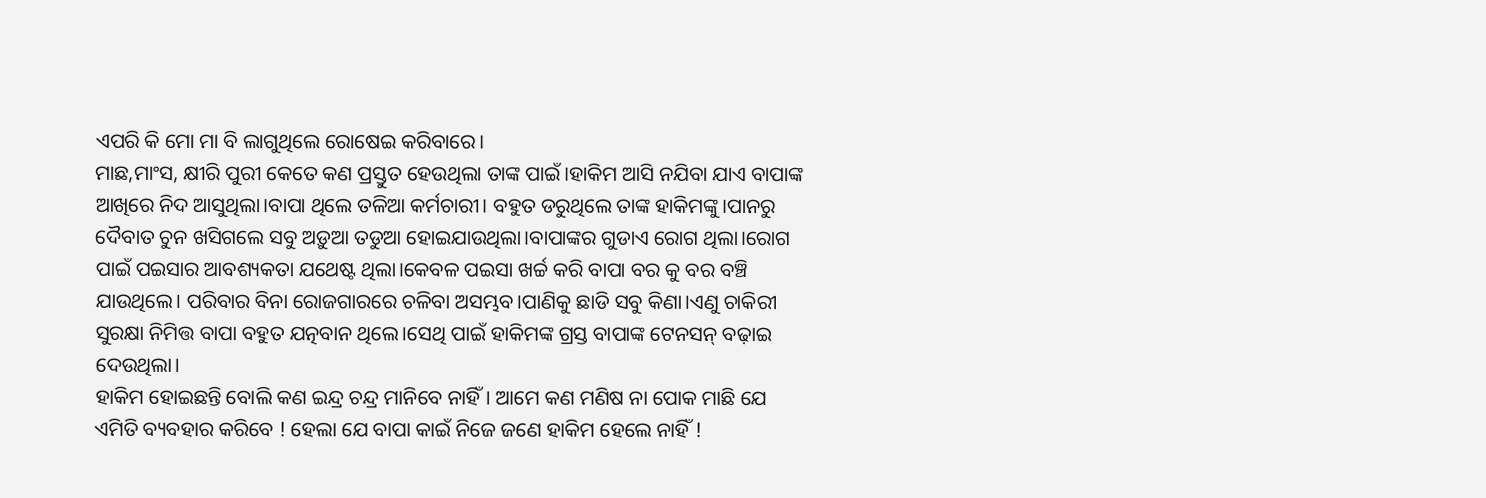ଏପରି କି ମୋ ମା ବି ଲାଗୁଥିଲେ ରୋଷେଇ କରିବାରେ।
ମାଛ,ମାଂସ, କ୍ଷୀରି ପୁରୀ କେତେ କଣ ପ୍ରସ୍ତୁତ ହେଉଥିଲା ତାଙ୍କ ପାଇଁ।ହାକିମ ଆସି ନଯିବା ଯାଏ ବାପାଙ୍କ ଆଖିରେ ନିଦ ଆସୁଥିଲା।ବାପା ଥିଲେ ତଳିଆ କର୍ମଚାରୀ। ବହୁତ ଡରୁଥିଲେ ତାଙ୍କ ହାକିମଙ୍କୁ।ପାନରୁ ଦୈବାତ ଚୁନ ଖସିଗଲେ ସବୁ ଅଡ଼ୁଆ ତଡୁଆ ହୋଇଯାଉଥିଲା।ବାପାଙ୍କର ଗୁଡାଏ ରୋଗ ଥିଲା।ରୋଗ ପାଇଁ ପଇସାର ଆବଶ୍ୟକତା ଯଥେଷ୍ଟ ଥିଲା।କେବଳ ପଇସା ଖର୍ଚ୍ଚ କରି ବାପା ବର କୁ ବର ବଞ୍ଚି ଯାଉଥିଲେ। ପରିବାର ବିନା ରୋଜଗାରରେ ଚଳିବା ଅସମ୍ଭବ।ପାଣିକୁ ଛାଡି ସବୁ କିଣା।ଏଣୁ ଚାକିରୀ ସୁରକ୍ଷା ନିମିତ୍ତ ବାପା ବହୁତ ଯତ୍ନବାନ ଥିଲେ।ସେଥି ପାଇଁ ହାକିମଙ୍କ ଗ୍ରସ୍ତ ବାପାଙ୍କ ଟେନସନ୍ ବଢ଼ାଇ ଦେଉଥିଲା।
ହାକିମ ହୋଇଛନ୍ତି ବୋଲି କଣ ଇନ୍ଦ୍ର ଚନ୍ଦ୍ର ମାନିବେ ନାହିଁ। ଆମେ କଣ ମଣିଷ ନା ପୋକ ମାଛି ଯେ ଏମିତି ବ୍ୟବହାର କରିବେ ! ହେଲା ଯେ ବାପା କାଇଁ ନିଜେ ଜଣେ ହାକିମ ହେଲେ ନାହିଁ !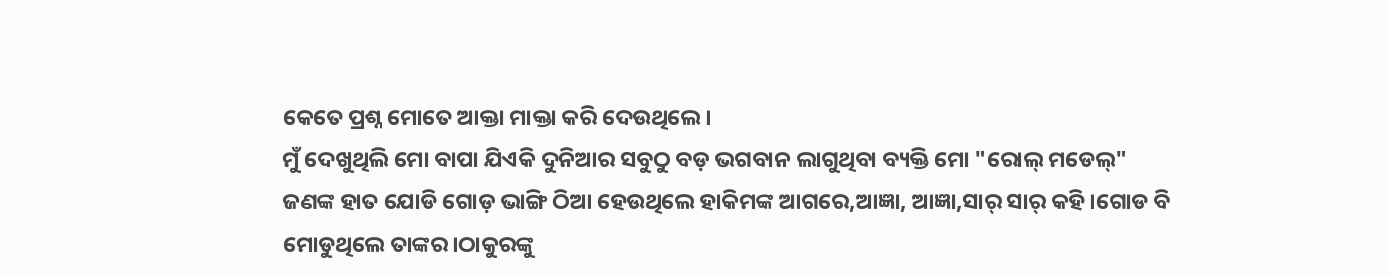କେତେ ପ୍ରଶ୍ନ ମୋତେ ଆକ୍ତା ମାକ୍ତା କରି ଦେଉଥିଲେ।
ମୁଁ ଦେଖୁଥିଲି ମୋ ବାପା ଯିଏକି ଦୁନିଆର ସବୁଠୁ ବଡ଼ ଭଗବାନ ଲାଗୁଥିବା ବ୍ୟକ୍ତି ମୋ "ରୋଲ୍ ମଡେଲ୍" ଜଣଙ୍କ ହାତ ଯୋଡି ଗୋଡ଼ ଭାଙ୍ଗି ଠିଆ ହେଉଥିଲେ ହାକିମଙ୍କ ଆଗରେ,ଆଜ୍ଞା, ଆଜ୍ଞା,ସାର୍ ସାର୍ କହି।ଗୋଡ ବି ମୋଡୁଥିଲେ ତାଙ୍କର।ଠାକୁରଙ୍କୁ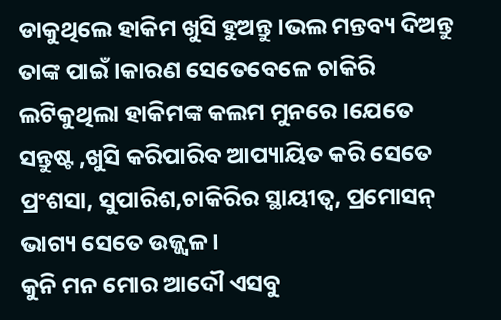ଡାକୁଥିଲେ ହାକିମ ଖୁସି ହୁଅନ୍ତୁ।ଭଲ ମନ୍ତବ୍ୟ ଦିଅନ୍ତୁ ତାଙ୍କ ପାଇଁ।କାରଣ ସେତେବେଳେ ଚାକିରି ଲଟିକୁଥିଲା ହାକିମଙ୍କ କଲମ ମୁନରେ।ଯେତେ ସନ୍ତୁଷ୍ଟ ,ଖୁସି କରିପାରିବ ଆପ୍ୟାୟିତ କରି ସେତେ ପ୍ରଂଶସା, ସୁପାରିଶ,ଚାକିରିର ସ୍ଥାୟୀତ୍ୱ, ପ୍ରମୋସନ୍ ଭାଗ୍ୟ ସେତେ ଉଜ୍ଜ୍ୱଳ।
କୁନି ମନ ମୋର ଆଦୌ ଏସବୁ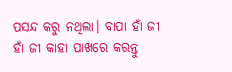ପସନ୍ଦ କରୁ ନଥିଲା। ବାପା ହାଁ ଜୀ ହାଁ ଜୀ କାହା ପାଖରେ କରନ୍ତୁ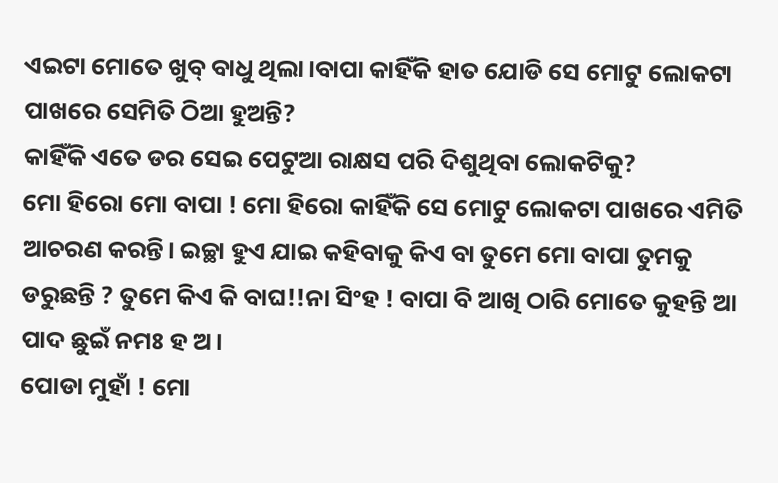ଏଇଟା ମୋତେ ଖୁବ୍ ବାଧୁ ଥିଲା।ବାପା କାହିଁକି ହାତ ଯୋଡି ସେ ମୋଟୁ ଲୋକଟା ପାଖରେ ସେମିତି ଠିଆ ହୁଅନ୍ତି?
କାହିଁକି ଏତେ ଡର ସେଇ ପେଟୁଆ ରାକ୍ଷସ ପରି ଦିଶୁଥିବା ଲୋକଟିକୁ?
ମୋ ହିରୋ ମୋ ବାପା ! ମୋ ହିରୋ କାହିଁକି ସେ ମୋଟୁ ଲୋକଟା ପାଖରେ ଏମିତି ଆଚରଣ କରନ୍ତି। ଇଚ୍ଛା ହୁଏ ଯାଇ କହିବାକୁ କିଏ ବା ତୁମେ ମୋ ବାପା ତୁମକୁ ଡରୁଛନ୍ତି ? ତୁମେ କିଏ କି ବାଘ!!ନା ସିଂହ ! ବାପା ବି ଆଖି ଠାରି ମୋତେ କୁହନ୍ତି ଆ ପାଦ ଛୁଇଁ ନମଃ ହ ଅ।
ପୋଡା ମୁହାଁ ! ମୋ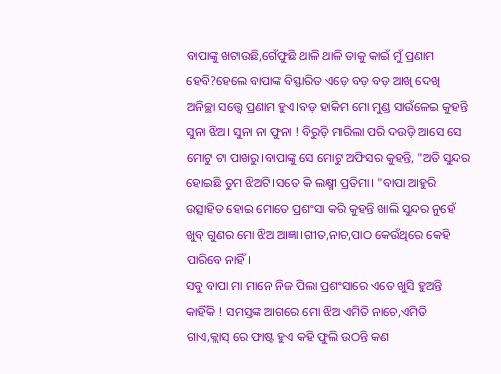ବାପାଙ୍କୁ ଖଟାଉଛି,ଗେଁଫୁଛି ଥାଳି ଥାଳି ତାକୁ କାଇଁ ମୁଁ ପ୍ରଣାମ ହେବି?ହେଲେ ବାପାଙ୍କ ବିସ୍ଫାରିତ ଏଡ଼େ ବଡ଼ ବଡ଼ ଆଖି ଦେଖି ଅନିଚ୍ଛା ସତ୍ତ୍ୱେ ପ୍ରଣାମ ହୁଏ।ବଡ଼ ହାକିମ ମୋ ମୁଣ୍ଡ ସାଉଁଳେଇ କୁହନ୍ତି ସୁନା ଝିଅ। ସୁନା ନା ଫୁନା ! ବିରୁଡ଼ି ମାରିଲା ପରି ଦଉଡ଼ି ଆସେ ସେ ମୋଟୁ ଟା ପାଖରୁ।ବାପାଙ୍କୁ ସେ ମୋଟୁ ଅଫିସର କୁହନ୍ତି, "ଅତି ସୁନ୍ଦର ହୋଇଛି ତୁମ ଝିଅଟି।ସତେ କି ଲକ୍ଷ୍ମୀ ପ୍ରତିମା। "ବାପା ଆହୁରି ଉତ୍ସାହିତ ହୋଇ ମୋତେ ପ୍ରଶଂସା କରି କୁହନ୍ତି ଖାଲି ସୁନ୍ଦର ନୁହେଁ ଖୁବ୍ ଗୁଣର ମୋ ଝିଅ ଆଜ୍ଞା।ଗୀତ,ନାଚ,ପାଠ କେଉଁଥିରେ କେହି ପାରିବେ ନାହିଁ।
ସବୁ ବାପା ମା ମାନେ ନିଜ ପିଲା ପ୍ରଶଂସାରେ ଏତେ ଖୁସି ହୁଅନ୍ତି କାହିଁକି ! ସମସ୍ତଙ୍କ ଆଗରେ ମୋ ଝିଅ ଏମିତି ନାଚେ,ଏମିତି ଗାଏ,କ୍ଲାସ୍ ରେ ଫାଷ୍ଟ ହୁଏ କହି ଫୁଲି ଉଠନ୍ତି କଣ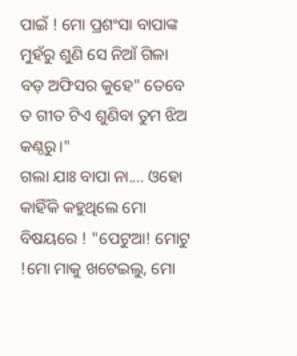ପାଇଁ ! ମୋ ପ୍ରଶଂସା ବାପାଙ୍କ ମୁହଁରୁ ଶୁଣି ସେ ନିଆଁ ଗିଳା ବଡ଼ ଅଫିସର କୁହେ" ତେବେ ତ ଗୀତ ଟିଏ ଶୁଣିବା ତୁମ ଝିଅ କଣ୍ଠରୁ।"
ଗଲା ଯାଃ ବାପା ନା.... ଓହୋ କାହିଁକି କହୁଥିଲେ ମୋ ବିଷୟରେ ! "ପେଟୁଆ! ମୋଟୁ !ମୋ ମାକୁ ଖଟେଇଲୁ, ମୋ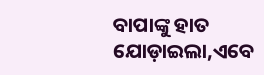ବାପାଙ୍କୁ ହାତ ଯୋଡ଼ାଇଲା,ଏବେ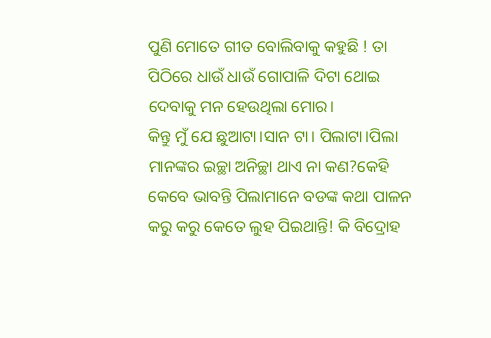ପୁଣି ମୋତେ ଗୀତ ବୋଲିବାକୁ କହୁଛି ! ତା ପିଠିରେ ଧାଉଁ ଧାଉଁ ଗୋପାଳି ଦିଟା ଥୋଇ ଦେବାକୁ ମନ ହେଉଥିଲା ମୋର।
କିନ୍ତୁ ମୁଁ ଯେ ଛୁଆଟା।ସାନ ଟା। ପିଲାଟା।ପିଲା ମାନଙ୍କର ଇଚ୍ଛା ଅନିଚ୍ଛା ଥାଏ ନା କଣ?କେହି କେବେ ଭାବନ୍ତି ପିଲାମାନେ ବଡଙ୍କ କଥା ପାଳନ କରୁ କରୁ କେତେ ଲୁହ ପିଇଥାନ୍ତି! କି ବିଦ୍ରୋହ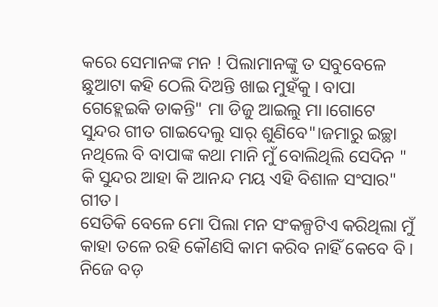କରେ ସେମାନଙ୍କ ମନ ! ପିଲାମାନଙ୍କୁ ତ ସବୁବେଳେ ଛୁଆଟା କହି ଠେଲି ଦିଅନ୍ତି ଖାଇ ମୁହଁକୁ। ବାପା ଗେହ୍ଲେଇକି ଡାକନ୍ତି" ମା ଡିଜୁ ଆଇଲୁ ମା।ଗୋଟେ ସୁନ୍ଦର ଗୀତ ଗାଇଦେଲୁ ସାର୍ ଶୁଣିବେ"।ଜମାରୁ ଇଚ୍ଛା ନଥିଲେ ବି ବାପାଙ୍କ କଥା ମାନି ମୁଁ ବୋଲିଥିଲି ସେଦିନ " କି ସୁନ୍ଦର ଆହା କି ଆନନ୍ଦ ମୟ ଏହି ବିଶାଳ ସଂସାର" ଗୀତ।
ସେତିକି ବେଳେ ମୋ ପିଲା ମନ ସଂକଳ୍ପଟିଏ କରିଥିଲା ମୁଁ କାହା ତଳେ ରହି କୌଣସି କାମ କରିବ ନାହିଁ କେବେ ବି। ନିଜେ ବଡ଼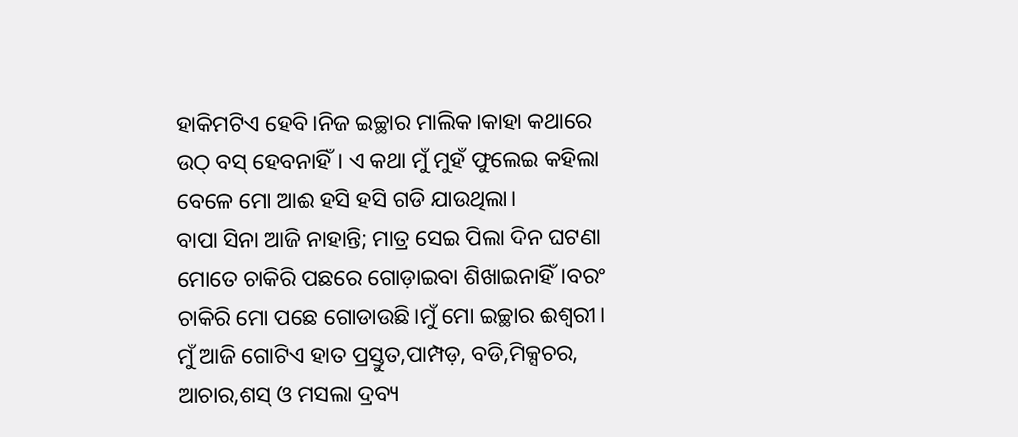ହାକିମଟିଏ ହେବି।ନିଜ ଇଚ୍ଛାର ମାଲିକ।କାହା କଥାରେ ଉଠ୍ ବସ୍ ହେବନାହିଁ। ଏ କଥା ମୁଁ ମୁହଁ ଫୁଲେଇ କହିଲା ବେଳେ ମୋ ଆଈ ହସି ହସି ଗଡି ଯାଉଥିଲା।
ବାପା ସିନା ଆଜି ନାହାନ୍ତି; ମାତ୍ର ସେଇ ପିଲା ଦିନ ଘଟଣା ମୋତେ ଚାକିରି ପଛରେ ଗୋଡ଼ାଇବା ଶିଖାଇନାହିଁ।ବରଂ ଚାକିରି ମୋ ପଛେ ଗୋଡାଉଛି।ମୁଁ ମୋ ଇଚ୍ଛାର ଈଶ୍ୱରୀ। ମୁଁ ଆଜି ଗୋଟିଏ ହାତ ପ୍ରସ୍ତୁତ,ପାମ୍ପଡ଼, ବଡି,ମିକ୍ସଚର, ଆଚାର,ଶସ୍ ଓ ମସଲା ଦ୍ରବ୍ୟ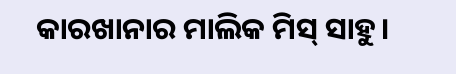କାରଖାନାର ମାଲିକ ମିସ୍ ସାହୁ।